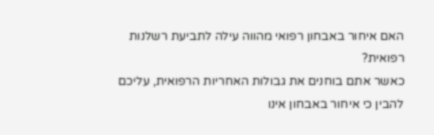האם איחור באבחון רפואי מהווה עילה לתביעת רשלנות רפואית?
כאשר אתם בוחנים את גבולות האחריות הרפואית, עליכם להבין כי איחור באבחון אינו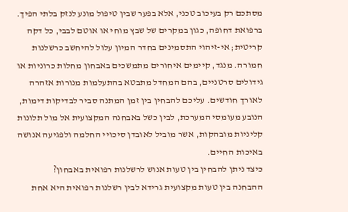מסתכם רק בעיכוב טכני, אלא בפער שבין טיפול מונע לנזק בלתי הפיך. ברפואת דחופה, כגון במקרים של שבץ מוחי או אוטם לבבי, כל דקה קריטית; אי-זיהוי התסמינים בחדר המיון עלול להיחשב כרשלנות חמורה. מנגד, קיימים איחורים מתמשכים באבחון מחלות כרוניות או גידולים סרטניים, בהם המחדל מתבטא בהתעלמות מנורות אזהרה לאורך חודשים. עליכם להבחין בין זמן המתנה סביר לבדיקות דימות, הנובע מעומסי המערכת, לבין כשל באבחנה המקצועית אל מול תלונות קליניות מובהקות, אשר מוביל לאובדן סיכויי החלמה ולפגיעה אנושה באיכות החיים.
כיצד ניתן להבחין בין טעות אנוש לרשלנות רפואית באבחון?
ההבחנה בין טעות מקצועית גרידא לבין רשלנות רפואית היא אחת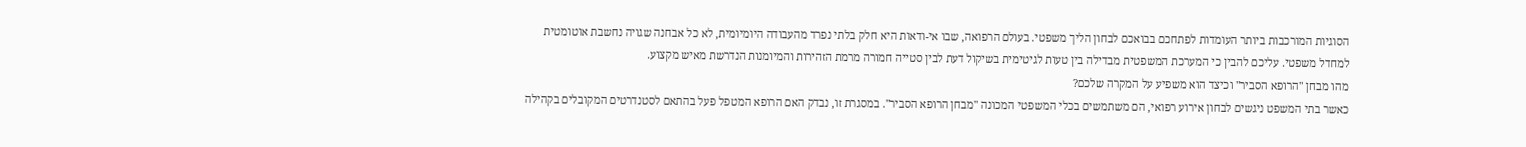הסוגיות המורכבות ביותר העומדות לפתחכם בבואכם לבחון הליך משפטי. בעולם הרפואה, שבו אי-ודאות היא חלק בלתי נפרד מהעבודה היומיומית, לא כל אבחנה שגויה נחשבת אוטומטית למחדל משפטי. עליכם להבין כי המערכת המשפטית מבדילה בין טעות לגיטימית בשיקול דעת לבין סטייה חמורה מרמת הזהירות והמיומנות הנדרשת מאיש מקצוע.
מהו מבחן "הרופא הסביר" וכיצד הוא משפיע על המקרה שלכם?
כאשר בתי המשפט ניגשים לבחון אירוע רפואי, הם משתמשים בכלי המשפטי המכונה "מבחן הרופא הסביר". במסגרת זו, נבדק האם הרופא המטפל פעל בהתאם לסטנדרטים המקובלים בקהילה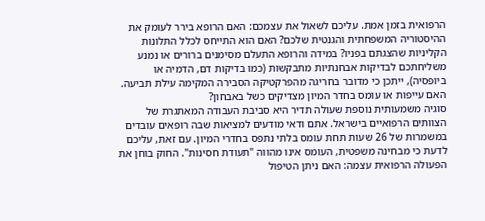הרפואית בזמן אמת. עליכם לשאול את עצמכם: האם הרופא בירר לעומק את ההיסטוריה המשפחתית והגנטית שלכם? האם הוא התייחס לכלל התלונות הקליניות שהצגתם בפניו? במידה והרופא התעלם מסימנים ברורים או נמנע משליחתכם לבדיקות אבחנתיות מתבקשות (כמו בדיקות דם, הדמיה או ביופסיה), ייתכן כי מדובר בחריגה מהפרקטיקה הסבירה המקימה עילת תביעה.
האם עייפות או עומס בחדר המיון מצדיקים כשל באבחון?
סוגיה משמעותית נוספת שעולה תדיר היא סביבת העבודה המאתגרת של הצוותים הרפואיים בישראל. אתם ודאי מודעים למציאות שבה רופאים עובדים במשמרות של 26 שעות תחת עומס בלתי נתפס בחדרי המיון. עם זאת, עליכם לדעת כי מבחינה משפטית, העומס אינו מהווה "תעודת חסינות". החוק בוחן את הפעולה הרפואית עצמה: האם ניתן הטיפול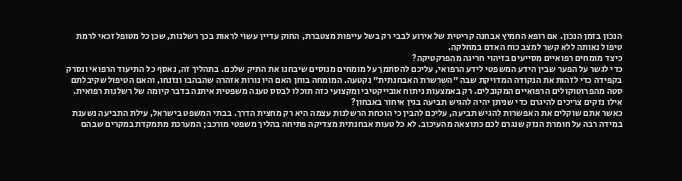הנכון בזמן הנכון. אם רופא החמיץ אבחנה קריטית של אירוע לבבי רק בשל עייפות מצטברת, החוק עדיין עשוי לראות בכך רשלנות, שכן כל מטופל זכאי לרמת טיפול נאותה ללא קשר למצב כוח האדם במחלקה.
כיצד מומחים רפואיים מסייעים בזיהוי חריגה מהפרקטיקה?
כדי לגשר על הפער שבין הידע המשפטי לידע הרפואי, עליכם להסתמך על מומחים מנוסים שיבחנו את התיק שלכם. בתהליך זה, נאסף כל התיעוד הרפואי ונסרק בקפידה כדי לזהות את הנקודה המדויקת שבה "השרשרת האבחנתית" נקטעה. המומחה בוחן האם היו נורות אזהרה שהבהבו ונזנחו, והאם הטיפול שקיבלתם סטה מהפרוטוקולים הרפואיים המקובלים. רק באמצעות ניתוח אובייקטיבי ומקצועי כזה תוכלו לבסס טענה משפטית איתנה בדבר קיומה של רשלנות רפואית.
אילו נזקים צריכים להיגרם כדי שניתן יהיה להגיש תביעה בגין איחור באבחון?
כאשר אתם שוקלים את האפשרות להגיש תביעה, עליכם להבין כי הוכחת הרשלנות עצמה היא רק מחצית הדרך. בבתי המשפט בישראל, עילת התביעה נשענת במידה רבה על חומרת הנזק שנגרם לכם כתוצאה מהעיכוב. לא כל טעות אבחנתית מצדיקה פתיחה בהליך משפטי מורכב; המערכת מתמקדת במקרים שבהם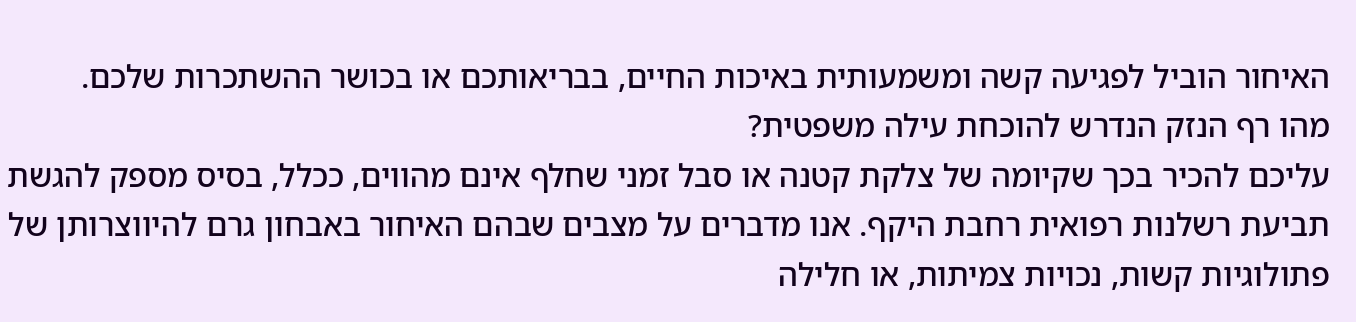האיחור הוביל לפגיעה קשה ומשמעותית באיכות החיים, בבריאותכם או בכושר ההשתכרות שלכם.
מהו רף הנזק הנדרש להוכחת עילה משפטית?
עליכם להכיר בכך שקיומה של צלקת קטנה או סבל זמני שחלף אינם מהווים, ככלל, בסיס מספק להגשת תביעת רשלנות רפואית רחבת היקף. אנו מדברים על מצבים שבהם האיחור באבחון גרם להיווצרותן של פתולוגיות קשות, נכויות צמיתות, או חלילה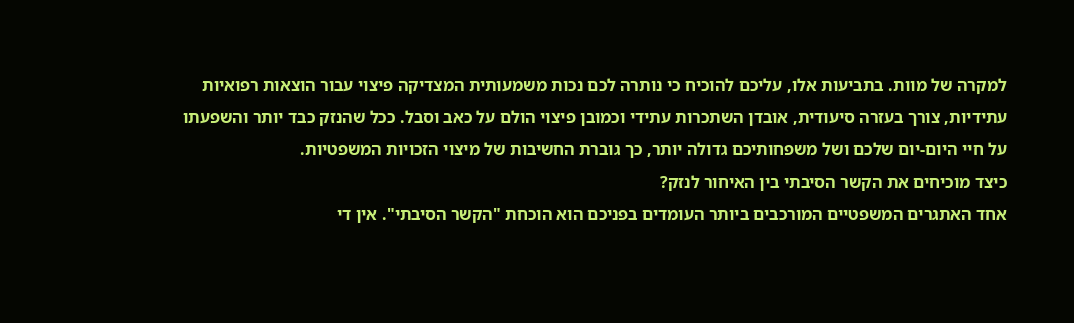למקרה של מוות. בתביעות אלו, עליכם להוכיח כי נותרה לכם נכות משמעותית המצדיקה פיצוי עבור הוצאות רפואיות עתידיות, צורך בעזרה סיעודית, אובדן השתכרות עתידי וכמובן פיצוי הולם על כאב וסבל. ככל שהנזק כבד יותר והשפעתו על חיי היום-יום שלכם ושל משפחותיכם גדולה יותר, כך גוברת החשיבות של מיצוי הזכויות המשפטיות.
כיצד מוכיחים את הקשר הסיבתי בין האיחור לנזק?
אחד האתגרים המשפטיים המורכבים ביותר העומדים בפניכם הוא הוכחת "הקשר הסיבתי". אין די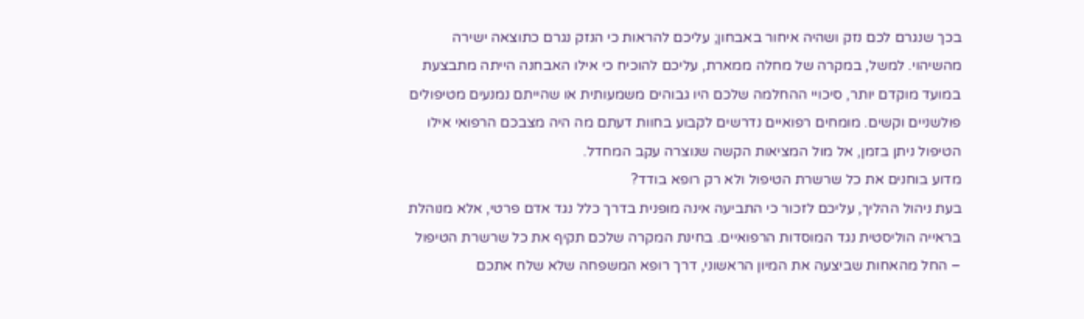בכך שנגרם לכם נזק ושהיה איחור באבחון; עליכם להראות כי הנזק נגרם כתוצאה ישירה מהשיהוי. למשל, במקרה של מחלה ממארת, עליכם להוכיח כי אילו האבחנה הייתה מתבצעת במועד מוקדם יותר, סיכויי ההחלמה שלכם היו גבוהים משמעותית או שהייתם נמנעים מטיפולים פולשניים וקשים. מומחים רפואיים נדרשים לקבוע בחוות דעתם מה היה מצבכם הרפואי אילו הטיפול ניתן בזמן, אל מול המציאות הקשה שנוצרה עקב המחדל.
מדוע בוחנים את כל שרשרת הטיפול ולא רק רופא בודד?
בעת ניהול ההליך, עליכם לזכור כי התביעה אינה מופנית בדרך כלל נגד אדם פרטי, אלא מנוהלת בראייה הוליסטית נגד המוסדות הרפואיים. בחינת המקרה שלכם תקיף את כל שרשרת הטיפול – החל מהאחות שביצעה את המיון הראשוני, דרך רופא המשפחה שלא שלח אתכם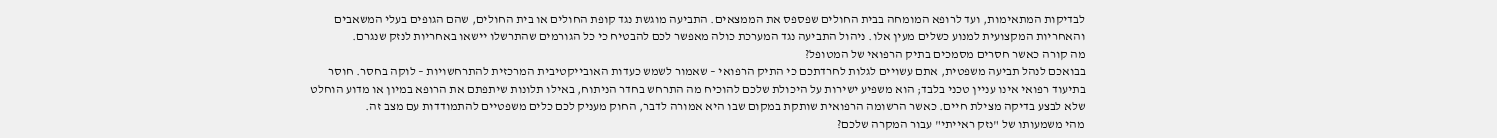לבדיקות המתאימות, ועד לרופא המומחה בבית החולים שפספס את הממצאים. התביעה מוגשת נגד קופת החולים או בית החולים, שהם הגופים בעלי המשאבים והאחריות המקצועית למנוע כשלים מעין אלו. ניהול התביעה נגד המערכת כולה מאפשר לכם להבטיח כי כל הגורמים שהתרשלו יישאו באחריות לנזק שנגרם.
מה קורה כאשר חסרים מסמכים בתיק הרפואי של המטופל?
בבואכם לנהל תביעה משפטית, אתם עשויים לגלות לחרדתכם כי התיק הרפואי – שאמור לשמש כעדות האובייקטיבית המרכזית להתרחשויות – לוקה בחסר. חוסר בתיעוד רפואי אינו עניין טכני בלבד; הוא משפיע ישירות על היכולת שלכם להוכיח מה התרחש בחדר הניתוח, באילו תלונות שיתפתם את הרופא במיון או מדוע הוחלט שלא לבצע בדיקה מצילת חיים. כאשר הרשומה הרפואית שותקת במקום שבו היא אמורה לדבר, החוק מעניק לכם כלים משפטיים להתמודדות עם מצב זה.
מהי משמעותו של "נזק ראייתי" עבור המקרה שלכם?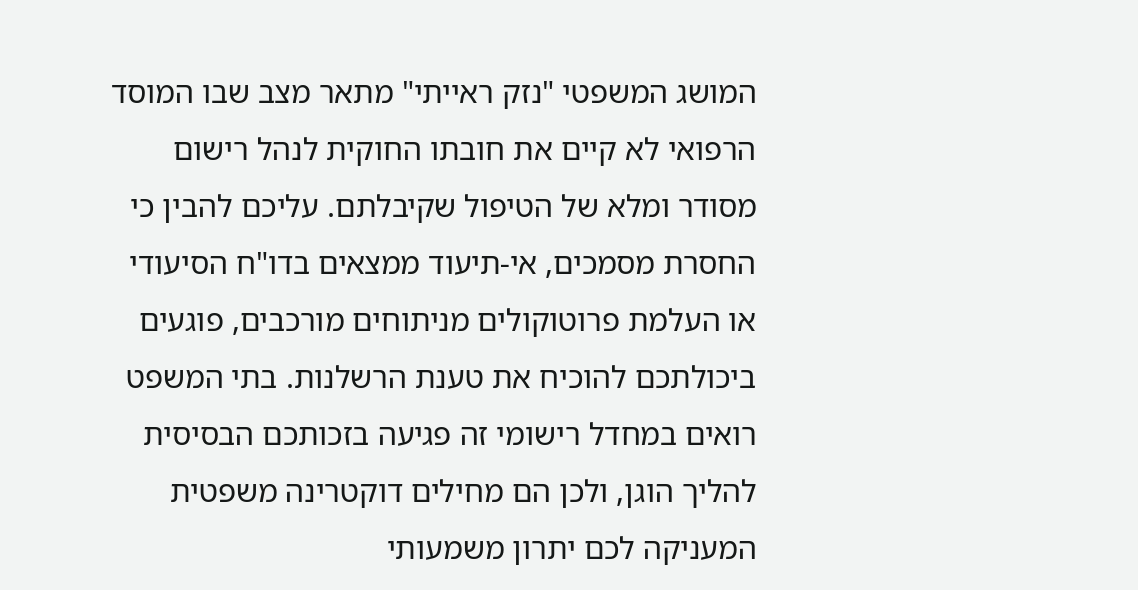המושג המשפטי "נזק ראייתי" מתאר מצב שבו המוסד הרפואי לא קיים את חובתו החוקית לנהל רישום מסודר ומלא של הטיפול שקיבלתם. עליכם להבין כי החסרת מסמכים, אי-תיעוד ממצאים בדו"ח הסיעודי או העלמת פרוטוקולים מניתוחים מורכבים, פוגעים ביכולתכם להוכיח את טענת הרשלנות. בתי המשפט רואים במחדל רישומי זה פגיעה בזכותכם הבסיסית להליך הוגן, ולכן הם מחילים דוקטרינה משפטית המעניקה לכם יתרון משמעותי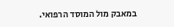במאבק מול המוסד הרפואי.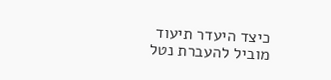כיצד היעדר תיעוד מוביל להעברת נטל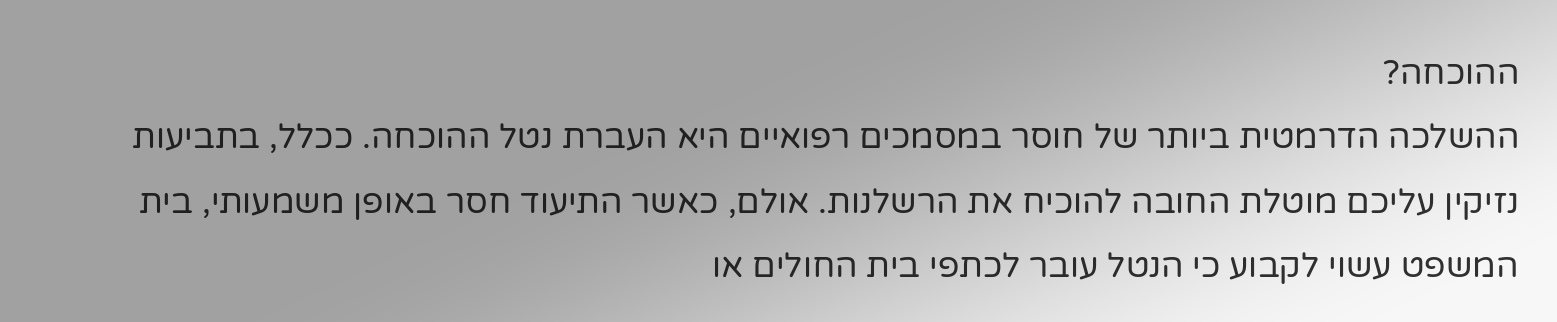ההוכחה?
ההשלכה הדרמטית ביותר של חוסר במסמכים רפואיים היא העברת נטל ההוכחה. ככלל, בתביעות נזיקין עליכם מוטלת החובה להוכיח את הרשלנות. אולם, כאשר התיעוד חסר באופן משמעותי, בית המשפט עשוי לקבוע כי הנטל עובר לכתפי בית החולים או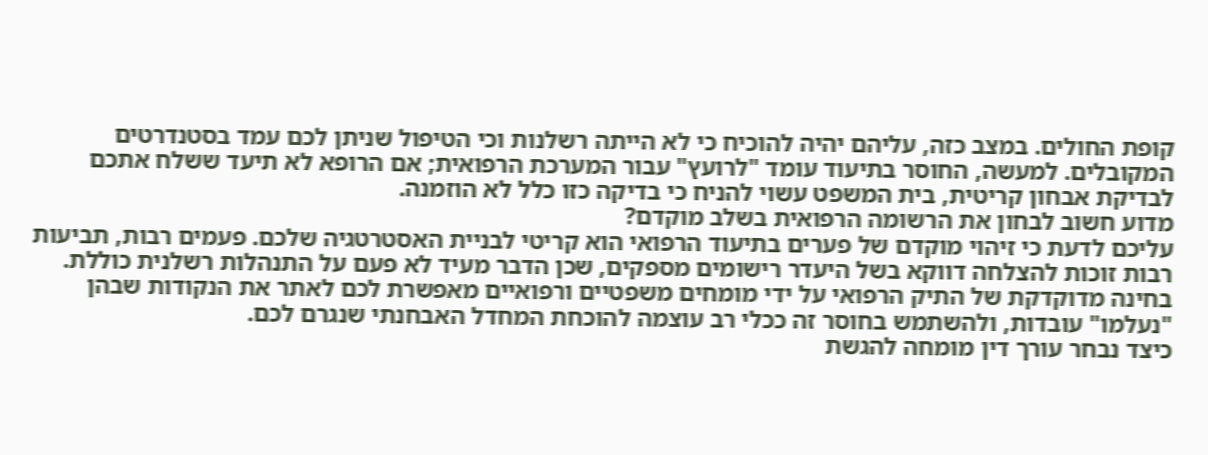קופת החולים. במצב כזה, עליהם יהיה להוכיח כי לא הייתה רשלנות וכי הטיפול שניתן לכם עמד בסטנדרטים המקובלים. למעשה, החוסר בתיעוד עומד "לרועץ" עבור המערכת הרפואית; אם הרופא לא תיעד ששלח אתכם לבדיקת אבחון קריטית, בית המשפט עשוי להניח כי בדיקה כזו כלל לא הוזמנה.
מדוע חשוב לבחון את הרשומה הרפואית בשלב מוקדם?
עליכם לדעת כי זיהוי מוקדם של פערים בתיעוד הרפואי הוא קריטי לבניית האסטרטגיה שלכם. פעמים רבות, תביעות רבות זוכות להצלחה דווקא בשל היעדר רישומים מספקים, שכן הדבר מעיד לא פעם על התנהלות רשלנית כוללת. בחינה מדוקדקת של התיק הרפואי על ידי מומחים משפטיים ורפואיים מאפשרת לכם לאתר את הנקודות שבהן "נעלמו" עובדות, ולהשתמש בחוסר זה ככלי רב עוצמה להוכחת המחדל האבחנתי שנגרם לכם.
כיצד נבחר עורך דין מומחה להגשת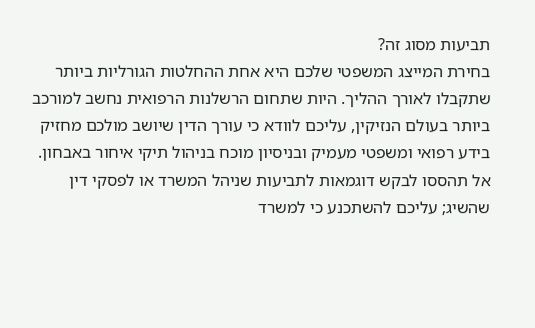תביעות מסוג זה?
בחירת המייצג המשפטי שלכם היא אחת ההחלטות הגורליות ביותר שתקבלו לאורך ההליך. היות שתחום הרשלנות הרפואית נחשב למורכב ביותר בעולם הנזיקין, עליכם לוודא כי עורך הדין שיושב מולכם מחזיק בידע רפואי ומשפטי מעמיק ובניסיון מוכח בניהול תיקי איחור באבחון. אל תהססו לבקש דוגמאות לתביעות שניהל המשרד או לפסקי דין שהשיג; עליכם להשתכנע כי למשרד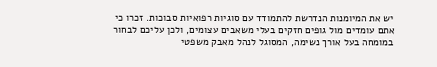יש את המיומנות הנדרשת להתמודד עם סוגיות רפואיות סבוכות. זכרו כי אתם עומדים מול גופים חזקים בעלי משאבים עצומים, ולכן עליכם לבחור במומחה בעל אורך נשימה, המסוגל לנהל מאבק משפטי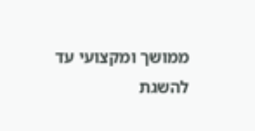ממושך ומקצועי עד להשגת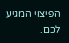הפיצוי המגיע לכם.